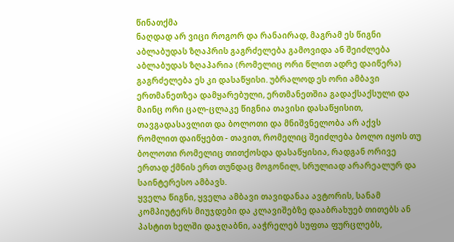წინათქმა
ნაღდად არ ვიცი როგორ და რანაირად, მაგრამ ეს წიგნი აბლაბუდას ზღაპრის გაგრძელება გამოვიდა ან შეიძლება აბლაბუდას ზღაპარია (რომელიც ორი წლით ადრე დაიწერა) გაგრძელება ეს კი დასაწყისი. უბრალოდ ეს ორი ამბავი ერთმანეთზეა დამყარებული, ერთმანეთშია გადაქსაქსული და მაინც ორი ცალ-ცლაკე წიგნია თავისი დასაწყისით, თავგადასავლით და ბოლოთი და მნიშვნელობა არ აქვს რომლით დაიწყებთ - თავით, რომელიც შეიძლება ბოლო იყოს თუ ბოლოთი რომელიც თითქოსდა დასაწყისია, რადგან ორივე ერთად ქმნის ერთ თუნდაც მოგონილ, სრულიად არარეალურ და საინტერესო ამბავს.
ყველა წიგნი, ყველა ამბავი თავიდანაა ავტორის, სანამ კომპიუტერს მიუჯდები და კლავიშებზე დააბრახუებ თითებს ან პასტით ხელში დაჯღაბნი, ააჭრელებ სუფთა ფურცლებს,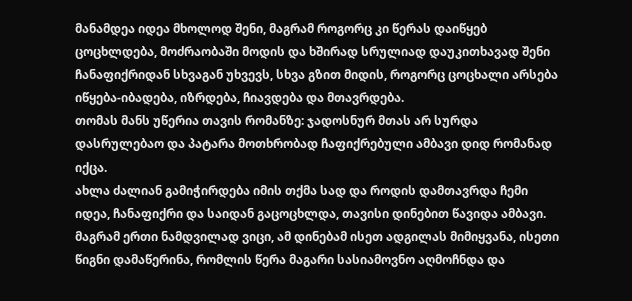მანამდეა იდეა მხოლოდ შენი, მაგრამ როგორც კი წერას დაიწყებ ცოცხლდება, მოძრაობაში მოდის და ხშირად სრულიად დაუკითხავად შენი ჩანაფიქრიდან სხვაგან უხვევს, სხვა გზით მიდის, როგორც ცოცხალი არსება იწყება-იბადება, იზრდება, ჩიავდება და მთავრდება.
თომას მანს უწერია თავის რომანზე: ჯადოსნურ მთას არ სურდა დასრულებაო და პატარა მოთხრობად ჩაფიქრებული ამბავი დიდ რომანად იქცა.
ახლა ძალიან გამიჭირდება იმის თქმა სად და როდის დამთავრდა ჩემი იდეა, ჩანაფიქრი და საიდან გაცოცხლდა, თავისი დინებით წავიდა ამბავი.
მაგრამ ერთი ნამდვილად ვიცი, ამ დინებამ ისეთ ადგილას მიმიყვანა, ისეთი წიგნი დამაწერინა, რომლის წერა მაგარი სასიამოვნო აღმოჩნდა და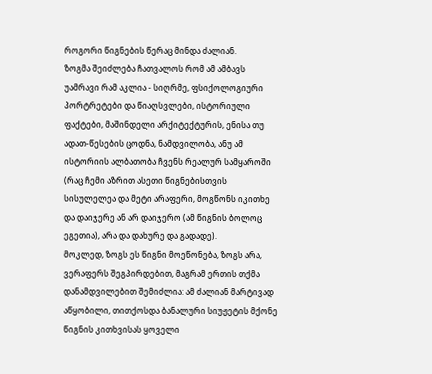როგორი წიგნების წერაც მინდა ძალიან.
ზოგმა შეიძლება ჩათვალოს რომ ამ ამბავს უამრავი რამ აკლია - სიღრმე, ფსიქოლოგიური პორტრეტები და წიაღსვლები, ისტორიული ფაქტები, მაშინდელი არქიტექტურის, ენისა თუ ადათ-წესების ცოდნა, ნამდვილობა, ანუ ამ ისტორიის ალბათობა ჩვენს რეალურ სამყაროში (რაც ჩემი აზრით ასეთი წიგნებისთვის სისულელეა და მეტი არაფერი, მოგწონს იკითხე და დაიჯერე ან არ დაიჯერო (ამ წიგნის ბოლოც ეგეთია), არა და დახურე და გადადე).
მოკლედ, ზოგს ეს წიგნი მოეწონება, ზოგს არა, ვერაფერს შეგპირდებით, მაგრამ ერთის თქმა დანამდვილებით შემიძლია: ამ ძალიან მარტივად აწყობილი, თითქოსდა ბანალური სიუჟეტის მქონე წიგნის კითხვისას ყოველი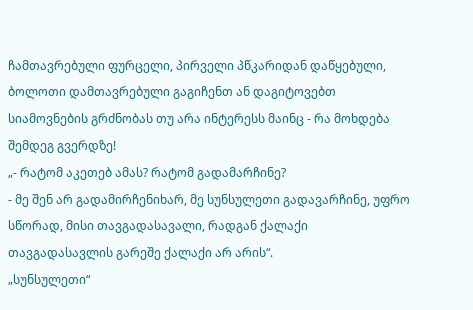ჩამთავრებული ფურცელი, პირველი პწკარიდან დაწყებული, ბოლოთი დამთავრებული გაგიჩენთ ან დაგიტოვებთ სიამოვნების გრძნობას თუ არა ინტერესს მაინც - რა მოხდება შემდეგ გვერდზე!
„- რატომ აკეთებ ამას? რატომ გადამარჩინე?
- მე შენ არ გადამირჩენიხარ, მე სუნსულეთი გადავარჩინე, უფრო სწორად, მისი თავგადასავალი, რადგან ქალაქი თავგადასავლის გარეშე ქალაქი არ არის“.
„სუნსულეთი“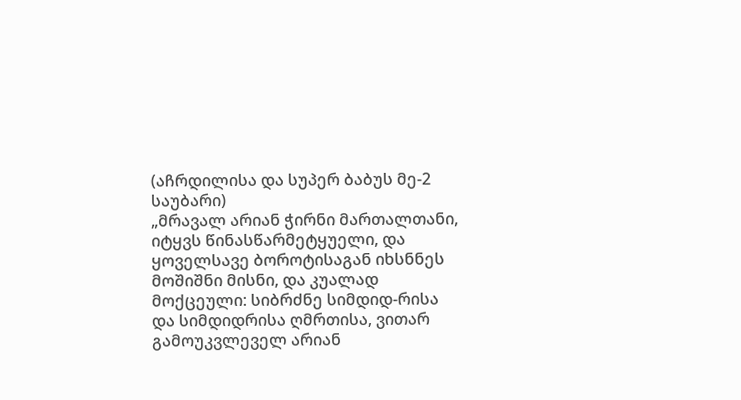(აჩრდილისა და სუპერ ბაბუს მე-2 საუბარი)
„მრავალ არიან ჭირნი მართალთანი, იტყვს წინასწარმეტყუელი, და ყოველსავე ბოროტისაგან იხსნნეს მოშიშნი მისნი, და კუალად მოქცეული: სიბრძნე სიმდიდ-რისა და სიმდიდრისა ღმრთისა, ვითარ გამოუკვლეველ არიან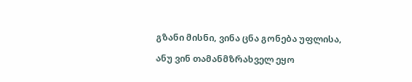გზანი მისნი, ვინა ცნა გონება უფლისა, ანუ ვინ თამანმზრახველ ეყო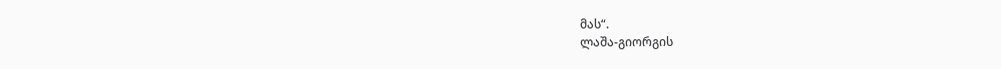მას“.
ლაშა-გიორგის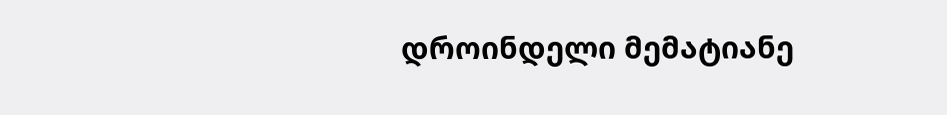დროინდელი მემატიანე